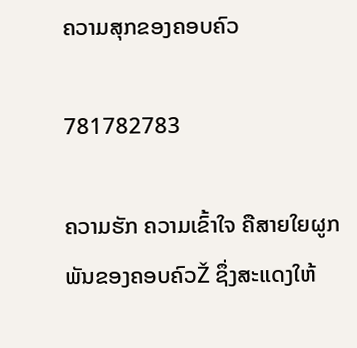ຄວາມສຸກຂອງຄອບຄົວ

781782783

ຄວາມຮັກ ຄວາມເຂົ້າໃຈ ຄືສາຍໃຍຜູກພັນຂອງຄອບຄົວŽ ຊຶ່ງສະແດງໃຫ້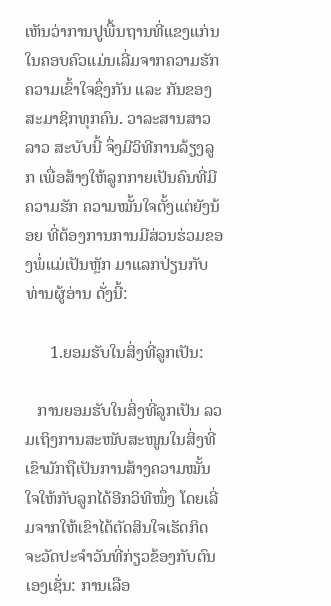ເຫັນວ່າການປູພື້ນຖານທີ່ແຂງແກ່ນໃນຄອບຄົວແມ່ນເລີ່ມຈາກຄວາມຮັກ ຄວາມເຂົ້າໃຈຊຶ່ງກັນ ແລະ ກັນຂອງສະມາຊິກທຸກຄົນ. ວາລະສານສາວລາວ ສະບັບນີ້ ຈຶ່ງມີວິທີການລ້ຽງລູກ ເພື່ອສ້າງໃຫ້ລູກກາຍເປັນຄົນທີ່ມີຄວາມຮັກ ຄວາມໝັ້ນໃຈຕັ້ງແຕ່ຍັງນ້ອຍ ທີ່ຕ້ອງການການມີສ່ວນຮ່ວມຂອງພໍ່ແມ່ເປັນຫຼັກ ມາແລກປ່ຽນກັບທ່ານຜູ້ອ່ານ ດັ່ງນີ້:

      1.ຍອມຮັບໃນສິ່ງທີ່ລູກເປັນ:

   ການຍອມຮັບໃນສິ່ງທີ່ລູກເປັນ ລວມເຖິງການສະໜັບສະໜູນໃນສິ່ງທີ່ເຂົາມັກຖືເປັນການສ້າງຄວາມໝັ້ນໃຈໃຫ້ກັບລູກໄດ້ອີກວິທີໜຶ່ງ ໂດຍເລີ່ມຈາກໃຫ້ເຂົາໄດ້ຕັດສິນໃຈເຮັດກິດຈະວັດປະຈໍາວັນທີ່ກ່ຽວຂ້ອງກັບຕົນເອງເຊັ່ນ: ການເລືອ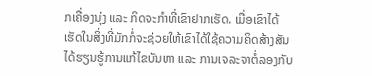ກເຄື່ອງນຸ່ງ ແລະ ກິດຈະກຳທີ່ເຂົາຢາກເຮັດ. ເມື່ອເຂົາໄດ້ເຮັດໃນສິ່ງທີ່ມັກກໍ່ຈະຊ່ວຍໃຫ້ເຂົາໄດ້ໃຊ້ຄວາມຄິດສ້າງສັນໄດ້ຮຽນຮູ້ການແກ້ໄຂບັນຫາ ແລະ ການເຈລະຈາຕໍ່ລອງກັບ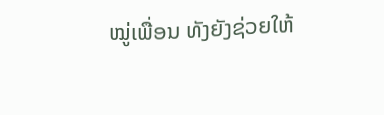ໝູ່ເພື່ອນ ທັງຍັງຊ່ວຍໃຫ້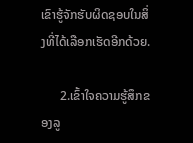ເຂົາຮູ້ຈັກຮັບຜິດຊອບໃນສິ່ງທີ່ໄດ້ເລືອກເຮັດອີກດ້ວຍ.

      2.ເຂົ້າໃຈຄວາມຮູ້ສຶກຂອງລູ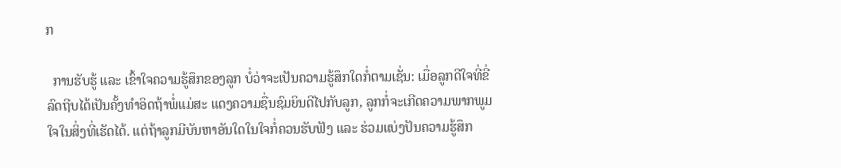ກ

  ການຮັບຮູ້ ແລະ ເຂົ້າໃຈຄວາມຮູ້ສຶກຂອງລູກ ບໍ່ວ່າຈະເປັນຄວາມຮູ້ສຶກໃດກໍ່ຕາມເຊັ່ນ: ເມື່ອລູກດີໃຈທີ່ຂີ່ລົດຖີບໄດ້ເປັນຄັ້ງທຳອິດຖ້າພໍ່ແມ່ສະ ແດງຄວາມຊື່ນຊົມຍິນດີໄປກັບລູກ, ລູກກໍ່ຈະເກີດຄວາມພາກພູມໃຈໃນສິ່ງທີ່ເຮັດໄດ້. ແຕ່ຖ້າລູກມີບັນຫາອັນໃດໃນໃຈກໍ່ຄວນຮັບຟັງ ແລະ ຮ່ວມແບ່ງປັນຄວາມຮູ້ສຶກ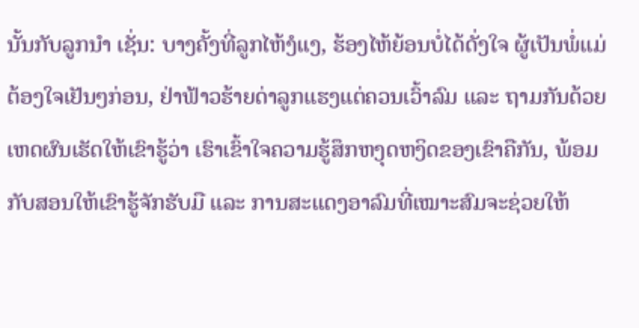ນັ້ນກັບລູກນໍາ ເຊັ່ນ: ບາງຄັ້ງທີ່ລູກໄຫ້ງໍແງ, ຮ້ອງໄຫ້ຍ້ອນບໍ່ໄດ້ດັ່ງໃຈ ຜູ້ເປັນພໍ່ແມ່ຕ້ອງໃຈເຢັນໆກ່ອນ, ຢ່າຟ້າວຮ້າຍດ່າລູກແຮງແຕ່ຄວນເວົ້າລົມ ແລະ ຖາມກັນດ້ວຍເຫດຜົນເຮັດໃຫ້ເຂົາຮູ້ວ່າ ເຮົາເຂົ້າໃຈຄວາມຮູ້ສຶກຫງຸດຫງິດຂອງເຂົາຄືກັນ, ພ້ອມກັບສອນໃຫ້ເຂົາຮູ້ຈັກຮັບມື ແລະ ການສະແດງອາລົມທີ່ເໝາະສົມຈະຊ່ວຍໃຫ້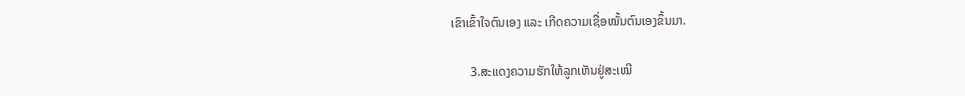ເຂົາເຂົ້າໃຈຕົນເອງ ແລະ ເກີດຄວາມເຊື່ອໝັ້ນຕົນເອງຂຶ້ນມາ.

      3.ສະແດງຄວາມຮັກໃຫ້ລູກເຫັນຢູ່ສະເໝີ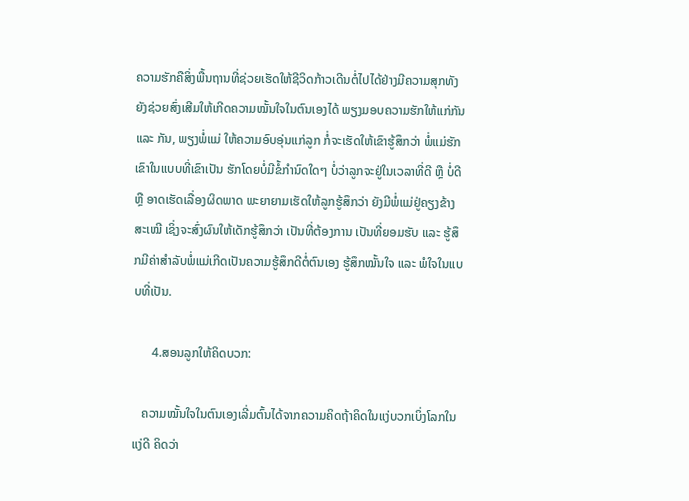ຄວາມຮັກຄືສິ່ງພື້ນຖານທີ່ຊ່ວຍເຮັດໃຫ້ຊີວິດກ້າວເດີນຕໍ່ໄປໄດ້ຢ່າງມີຄວາມສຸກທັງຍັງຊ່ວຍສົ່ງເສີມໃຫ້ເກີດຄວາມໝັ້ນໃຈໃນຕົນເອງໄດ້ ພຽງມອບຄວາມຮັກໃຫ້ແກ່ກັນ ແລະ ກັນ, ພຽງພໍ່ແມ່ ໃຫ້ຄວາມອົບອຸ່ນແກ່ລູກ ກໍ່ຈະເຮັດໃຫ້ເຂົາຮູ້ສຶກວ່າ ພໍ່ແມ່ຮັກເຂົາໃນແບບທີ່ເຂົາເປັນ ຮັກໂດຍບໍ່ມີຂໍ້ກຳນົດໃດໆ ບໍ່ວ່າລູກຈະຢູ່ໃນເວລາທີ່ດີ ຫຼື ບໍ່ດີ ຫຼື ອາດເຮັດເລື່ອງຜິດພາດ ພະຍາຍາມເຮັດໃຫ້ລູກຮູ້ສຶກວ່າ ຍັງມີພໍ່ແມ່ຢູ່ຄຽງຂ້າງສະເໝີ ເຊິ່ງຈະສົ່ງຜົນໃຫ້ເດັກຮູ້ສຶກວ່າ ເປັນທີ່ຕ້ອງການ ເປັນທີ່ຍອມຮັບ ແລະ ຮູ້ສຶກມີຄ່າສໍາລັບພໍ່ແມ່ເກີດເປັນຄວາມຮູ້ສຶກດີຕໍ່ຕົນເອງ ຮູ້ສຶກໝັ້ນໃຈ ແລະ ພໍໃຈໃນແບບທີ່ເປັນ.

      4.ສອນລູກໃຫ້ຄິດບວກ:

   ຄວາມໝັ້ນໃຈໃນຕົນເອງເລີ່ມຕົ້ນໄດ້ຈາກຄວາມຄິດຖ້າຄິດໃນແງ່ບວກເບິ່ງໂລກໃນແງ່ດີ ຄິດວ່າ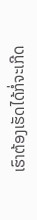ເຮົາຕ້ອງເຮັດໄດ້ກໍ່ຈະເກີດ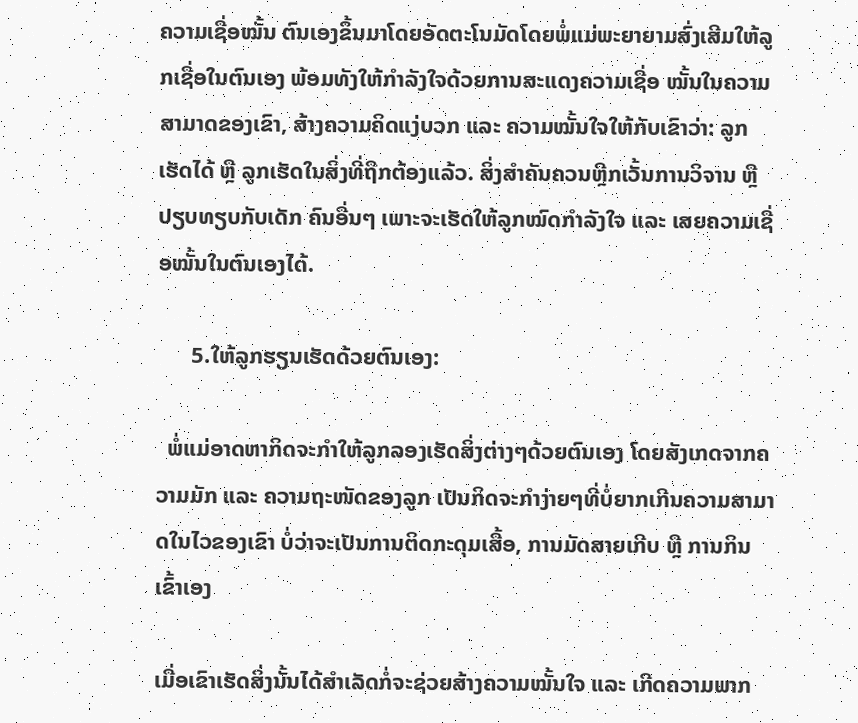ຄວາມເຊື່ອໝັ້ນ ຕົນເອງຂຶ້ນມາໂດຍອັດຕະໂນມັດໂດຍພໍ່ແມ່ພະຍາຍາມສົ່ງເສີມໃຫ້ລູກເຊື່ອໃນຕົນເອງ ພ້ອມທັງໃຫ້ກໍາລັງໃຈດ້ວຍການສະແດງຄວາມເຊື່ອ ໝັ້ນໃນຄວາມສາມາດຂອງເຂົາ, ສ້າງຄວາມຄິດແງ່ບວກ ແລະ ຄວາມໝັ້ນໃຈໃຫ້ກັບເຂົາວ່າ: ລູກເຮັດໄດ້ ຫຼື ລູກເຮັດໃນສິ່ງທີ່ຖືກຕ້ອງແລ້ວ. ສິ່ງສໍາຄັນຄວນຫຼີກເວັ້ນການວິຈານ ຫຼື ປຽບທຽບກັບເດັກ ຄົນອື່ນໆ ເພາະຈະເຮັດໃຫ້ລູກໝົດກໍາລັງໃຈ ແລະ ເສຍຄວາມເຊື່ອໝັ້ນໃນຕົນເອງໄດ້.

      5.ໃຫ້ລູກຮຽນເຮັດດ້ວຍຕົນເອງ:

  ພໍ່ແມ່ອາດຫາກິດຈະກໍາໃຫ້ລູກລອງເຮັດສິ່ງຕ່າງໆດ້ວຍຕົນເອງ ໂດຍສັງເກດຈາກຄວາມມັກ ແລະ ຄວາມຖະໜັດຂອງລູກ ເປັນກິດຈະກໍາງ່າຍໆທີ່ບໍ່ຍາກເກີນຄວາມສາມາດໃນໄວຂອງເຂົາ ບໍ່ວ່າຈະເປັນການຕິດກະດຸມເສື້ອ, ການມັດສາຍເກີບ ຫຼື ການກິນເຂົ້າເອງ

ເມື່ອເຂົາເຮັດສິ່ງນັ້ນໄດ້ສໍາເລັດກໍ່ຈະຊ່ວຍສ້າງຄວາມໝັ້ນໃຈ ແລະ ເກີດຄວາມພາກ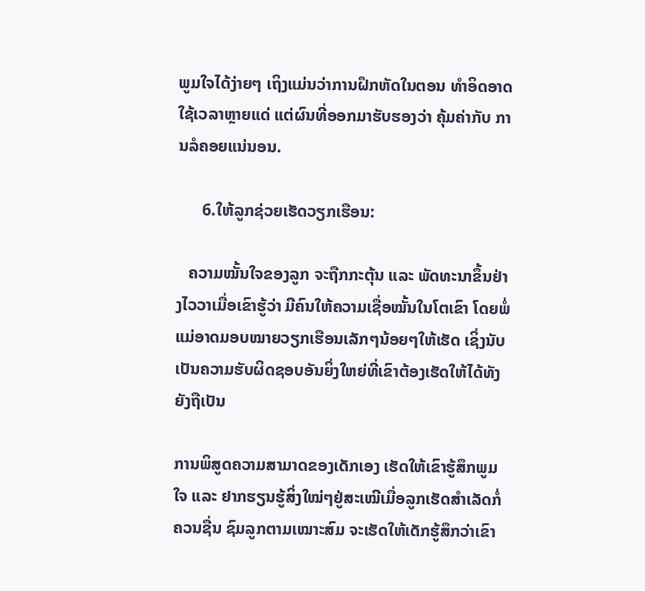ພູມໃຈໄດ້ງ່າຍໆ ເຖິງແມ່ນວ່າການຝຶກຫັດໃນຕອນ ທຳອິດອາດໃຊ້ເວລາຫຼາຍແດ່ ແຕ່ຜົນທີ່ອອກມາຮັບຮອງວ່າ ຄຸ້ມຄ່າກັບ ການລໍຄອຍແນ່ນອນ.

      6.ໃຫ້ລູກຊ່ວຍເຮັດວຽກເຮືອນ:

   ຄວາມໝັ້ນໃຈຂອງລູກ ຈະຖືກກະຕຸ້ນ ແລະ ພັດທະນາຂຶ້ນຢ່າງໄວວາເມື່ອເຂົາຮູ້ວ່າ ມີຄົນໃຫ້ຄວາມເຊື່ອໝັ້ນໃນໂຕເຂົາ ໂດຍພໍ່ແມ່ອາດມອບໝາຍວຽກເຮືອນເລັກໆນ້ອຍໆໃຫ້ເຮັດ ເຊິ່ງນັບເປັນຄວາມຮັບຜິດຊອບອັນຍິ່ງໃຫຍ່ທີ່ເຂົາຕ້ອງເຮັດໃຫ້ໄດ້ທັງຍັງຖືເປັນ

ການພິສູດຄວາມສາມາດຂອງເດັກເອງ ເຮັດໃຫ້ເຂົາຮູ້ສຶກພູມໃຈ ແລະ ຢາກຮຽນຮູ້ສິ່ງໃໝ່ໆຢູ່ສະເໝີເມື່ອລູກເຮັດສໍາເລັດກໍ່ຄວນຊື່ນ ຊົມລູກຕາມເໝາະສົມ ຈະເຮັດໃຫ້ເດັກຮູ້ສຶກວ່າເຂົາ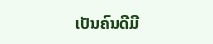ເປັນຄົນດີມີ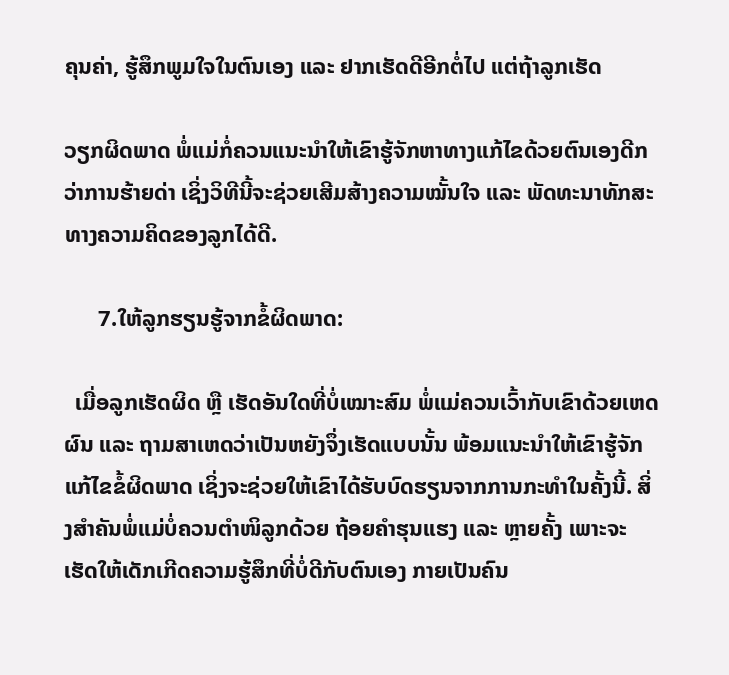ຄຸນຄ່າ, ຮູ້ສຶກພູມໃຈໃນຕົນເອງ ແລະ ຢາກເຮັດດີອີກຕໍ່ໄປ ແຕ່ຖ້າລູກເຮັດ

ວຽກຜິດພາດ ພໍ່ແມ່ກໍ່ຄວນແນະນໍາໃຫ້ເຂົາຮູ້ຈັກຫາທາງແກ້ໄຂດ້ວຍຕົນເອງດີກວ່າການຮ້າຍດ່າ ເຊິ່ງວິທີນີ້ຈະຊ່ວຍເສີມສ້າງຄວາມໝັ້ນໃຈ ແລະ ພັດທະນາທັກສະທາງຄວາມຄິດຂອງລູກໄດ້ດີ.

      7.ໃຫ້ລູກຮຽນຮູ້ຈາກຂໍ້ຜິດພາດ:

  ເມື່ອລູກເຮັດຜິດ ຫຼື ເຮັດອັນໃດທີ່ບໍ່ເໝາະສົມ ພໍ່ແມ່ຄວນເວົ້າກັບເຂົາດ້ວຍເຫດຜົນ ແລະ ຖາມສາເຫດວ່າເປັນຫຍັງຈຶ່ງເຮັດແບບນັ້ນ ພ້ອມແນະນໍາໃຫ້ເຂົາຮູ້ຈັກແກ້ໄຂຂໍ້ຜິດພາດ ເຊິ່ງຈະຊ່ວຍໃຫ້ເຂົາໄດ້ຮັບບົດຮຽນຈາກການກະທໍາໃນຄັ້ງນີ້. ສິ່ງສໍາຄັນພໍ່ແມ່ບໍ່ຄວນຕໍາໜິລູກດ້ວຍ ຖ້ອຍຄໍາຮຸນແຮງ ແລະ ຫຼາຍຄັ້ງ ເພາະຈະເຮັດໃຫ້ເດັກເກີດຄວາມຮູ້ສຶກທີ່ບໍ່ດີກັບຕົນເອງ ກາຍເປັນຄົນ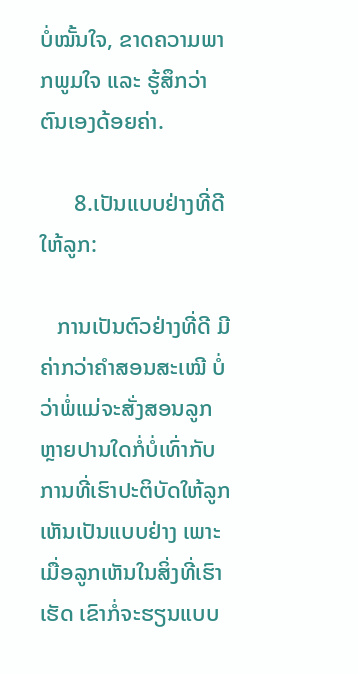ບໍ່ໝັ້ນໃຈ, ຂາດຄວາມພາກພູມໃຈ ແລະ ຮູ້ສຶກວ່າ ຕົນເອງດ້ອຍຄ່າ.

      8.ເປັນແບບຢ່າງທີ່ດີໃຫ້ລູກ:

   ການເປັນຕົວຢ່າງທີ່ດີ ມີຄ່າກວ່າຄໍາສອນສະເໝີ ບໍ່ວ່າພໍ່ແມ່ຈະສັ່ງສອນລູກຫຼາຍປານໃດກໍ່ບໍ່ເທົ່າກັບການທີ່ເຮົາປະຕິບັດໃຫ້ລູກເຫັນເປັນແບບຢ່າງ ເພາະເມື່ອລູກເຫັນໃນສິ່ງທີ່ເຮົາເຮັດ ເຂົາກໍ່ຈະຮຽນແບບ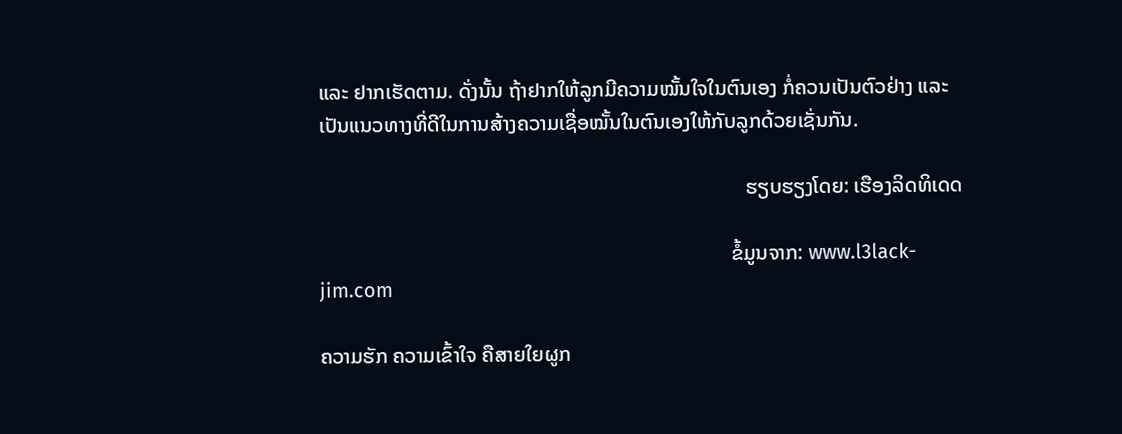ແລະ ຢາກເຮັດຕາມ. ດັ່ງນັ້ນ ຖ້າຢາກໃຫ້ລູກມີຄວາມໝັ້ນໃຈໃນຕົນເອງ ກໍ່ຄວນເປັນຕົວຢ່າງ ແລະ ເປັນແນວທາງທີ່ດີໃນການສ້າງຄວາມເຊື່ອໝັ້ນໃນຕົນເອງໃຫ້ກັບລູກດ້ວຍເຊັ່ນກັນ.

                                                                                  ຮຽບຮຽງໂດຍ: ເຮືອງລິດທິເດດ

                                                                               ຂໍ້ມູນຈາກ: www.l3lack-jim.com

ຄວາມຮັກ ຄວາມເຂົ້າໃຈ ຄືສາຍໃຍຜູກ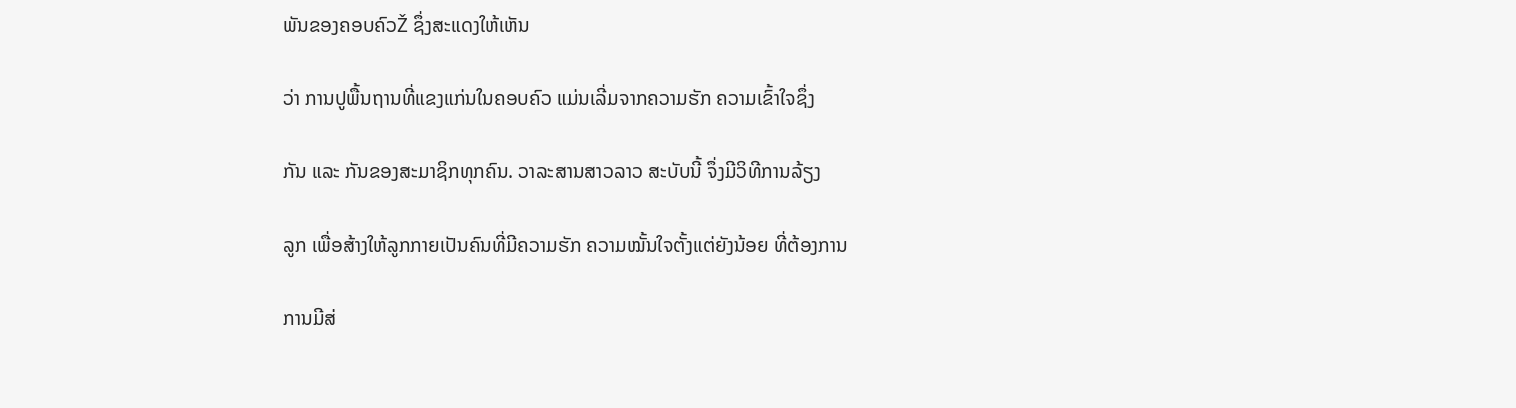ພັນຂອງຄອບຄົວŽ ຊຶ່ງສະແດງໃຫ້ເຫັນ

ວ່າ ການປູພື້ນຖານທີ່ແຂງແກ່ນໃນຄອບຄົວ ແມ່ນເລີ່ມຈາກຄວາມຮັກ ຄວາມເຂົ້າໃຈຊຶ່ງ

ກັນ ແລະ ກັນຂອງສະມາຊິກທຸກຄົນ. ວາລະສານສາວລາວ ສະບັບນີ້ ຈຶ່ງມີວິທີການລ້ຽງ

ລູກ ເພື່ອສ້າງໃຫ້ລູກກາຍເປັນຄົນທີ່ມີຄວາມຮັກ ຄວາມໝັ້ນໃຈຕັ້ງແຕ່ຍັງນ້ອຍ ທີ່ຕ້ອງການ

ການມີສ່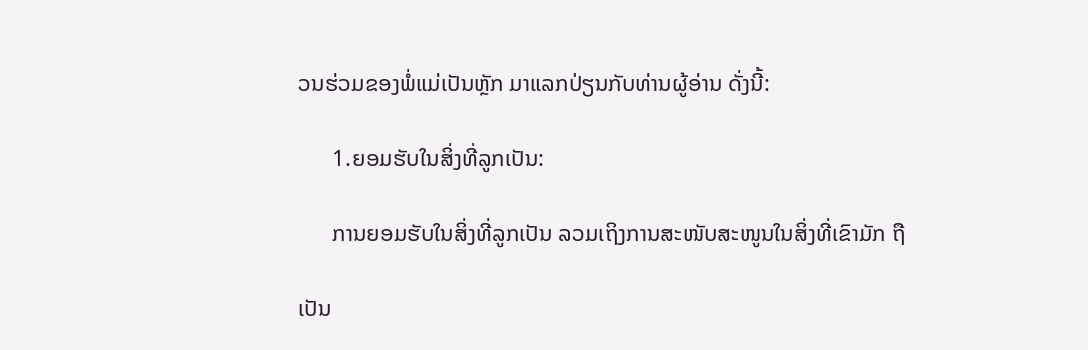ວນຮ່ວມຂອງພໍ່ແມ່ເປັນຫຼັກ ມາແລກປ່ຽນກັບທ່ານຜູ້ອ່ານ ດັ່ງນີ້:

      1.ຍອມຮັບໃນສິ່ງທີ່ລູກເປັນ:

      ການຍອມຮັບໃນສິ່ງທີ່ລູກເປັນ ລວມເຖິງການສະໜັບສະໜູນໃນສິ່ງທີ່ເຂົາມັກ ຖື

ເປັນ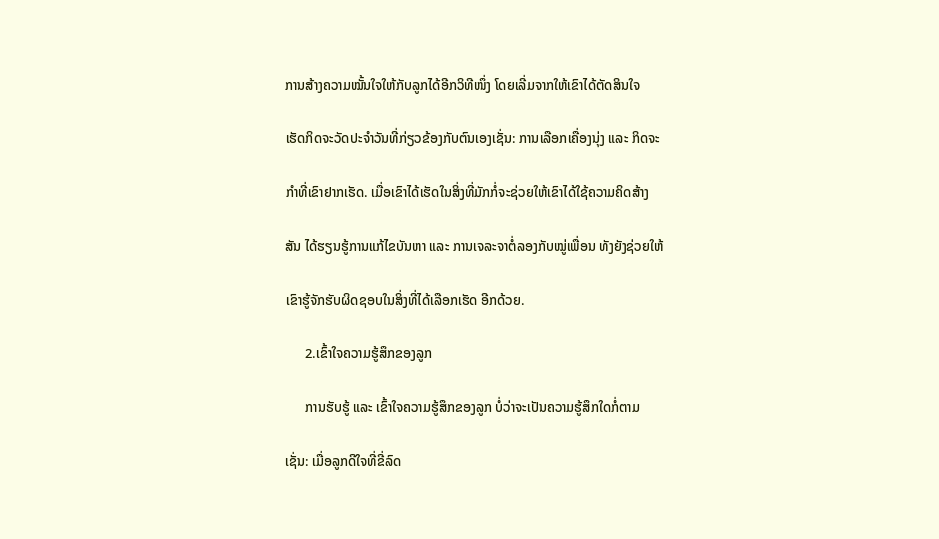ການສ້າງຄວາມໝັ້ນໃຈໃຫ້ກັບລູກໄດ້ອີກວິທີໜຶ່ງ ໂດຍເລີ່ມຈາກໃຫ້ເຂົາໄດ້ຕັດສິນໃຈ

ເຮັດກິດຈະວັດປະຈໍາວັນທີ່ກ່ຽວຂ້ອງກັບຕົນເອງເຊັ່ນ: ການເລືອກເຄື່ອງນຸ່ງ ແລະ ກິດຈະ

ກຳທີ່ເຂົາຢາກເຮັດ. ເມື່ອເຂົາໄດ້ເຮັດໃນສິ່ງທີ່ມັກກໍ່ຈະຊ່ວຍໃຫ້ເຂົາໄດ້ໃຊ້ຄວາມຄິດສ້າງ

ສັນ ໄດ້ຮຽນຮູ້ການແກ້ໄຂບັນຫາ ແລະ ການເຈລະຈາຕໍ່ລອງກັບໝູ່ເພື່ອນ ທັງຍັງຊ່ວຍໃຫ້

ເຂົາຮູ້ຈັກຮັບຜິດຊອບໃນສິ່ງທີ່ໄດ້ເລືອກເຮັດ ອີກດ້ວຍ.

      2.ເຂົ້າໃຈຄວາມຮູ້ສຶກຂອງລູກ

      ການຮັບຮູ້ ແລະ ເຂົ້າໃຈຄວາມຮູ້ສຶກຂອງລູກ ບໍ່ວ່າຈະເປັນຄວາມຮູ້ສຶກໃດກໍ່ຕາມ

ເຊັ່ນ: ເມື່ອລູກດີໃຈທີ່ຂີ່ລົດ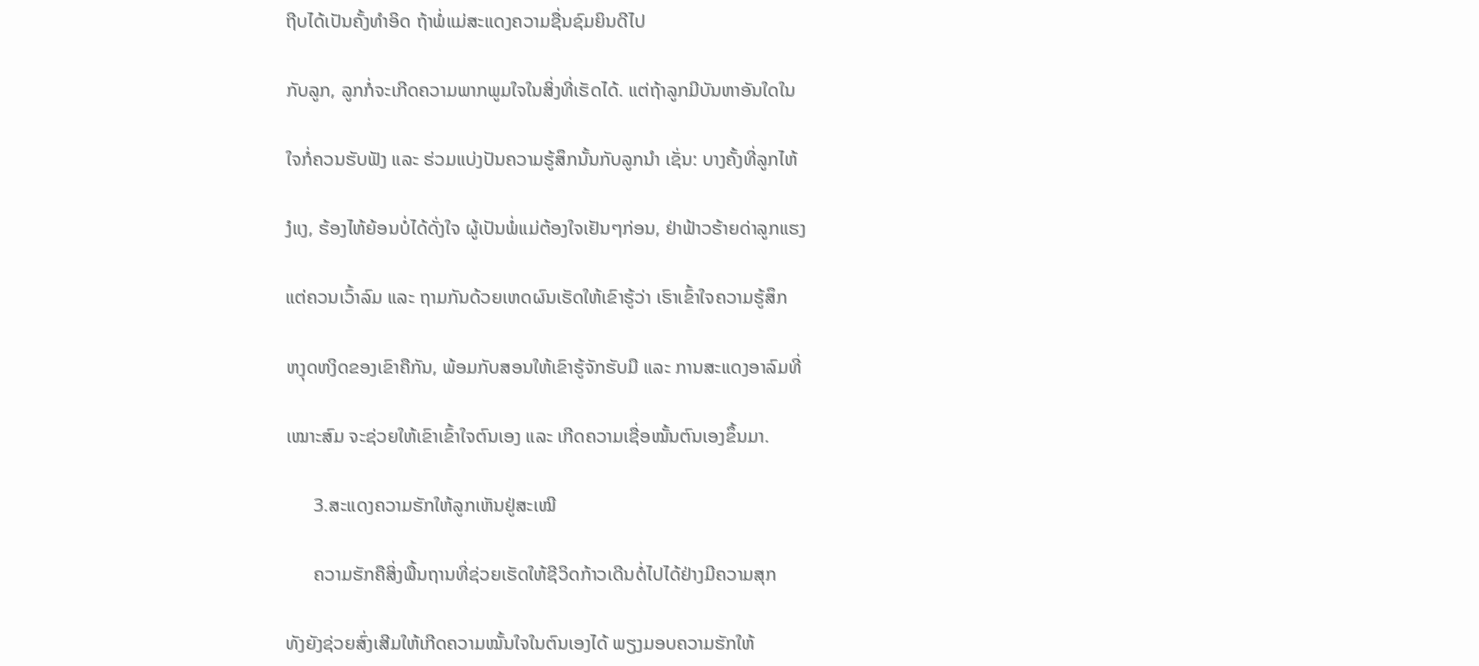ຖີບໄດ້ເປັນຄັ້ງທຳອິດ ຖ້າພໍ່ແມ່ສະແດງຄວາມຊື່ນຊົມຍິນດີໄປ

ກັບລູກ, ລູກກໍ່ຈະເກີດຄວາມພາກພູມໃຈໃນສິ່ງທີ່ເຮັດໄດ້. ແຕ່ຖ້າລູກມີບັນຫາອັນໃດໃນ

ໃຈກໍ່ຄວນຮັບຟັງ ແລະ ຮ່ວມແບ່ງປັນຄວາມຮູ້ສຶກນັ້ນກັບລູກນໍາ ເຊັ່ນ: ບາງຄັ້ງທີ່ລູກໄຫ້

ງໍແງ, ຮ້ອງໄຫ້ຍ້ອນບໍ່ໄດ້ດັ່ງໃຈ ຜູ້ເປັນພໍ່ແມ່ຕ້ອງໃຈເຢັນໆກ່ອນ, ຢ່າຟ້າວຮ້າຍດ່າລູກແຮງ

ແຕ່ຄວນເວົ້າລົມ ແລະ ຖາມກັນດ້ວຍເຫດຜົນເຮັດໃຫ້ເຂົາຮູ້ວ່າ ເຮົາເຂົ້າໃຈຄວາມຮູ້ສຶກ

ຫງຸດຫງິດຂອງເຂົາຄືກັນ, ພ້ອມກັບສອນໃຫ້ເຂົາຮູ້ຈັກຮັບມື ແລະ ການສະແດງອາລົມທີ່

ເໝາະສົມ ຈະຊ່ວຍໃຫ້ເຂົາເຂົ້າໃຈຕົນເອງ ແລະ ເກີດຄວາມເຊື່ອໝັ້ນຕົນເອງຂຶ້ນມາ.

      3.ສະແດງຄວາມຮັກໃຫ້ລູກເຫັນຢູ່ສະເໝີ

      ຄວາມຮັກຄືສິ່ງພື້ນຖານທີ່ຊ່ວຍເຮັດໃຫ້ຊີວິດກ້າວເດີນຕໍ່ໄປໄດ້ຢ່າງມີຄວາມສຸກ

ທັງຍັງຊ່ວຍສົ່ງເສີມໃຫ້ເກີດຄວາມໝັ້ນໃຈໃນຕົນເອງໄດ້ ພຽງມອບຄວາມຮັກໃຫ້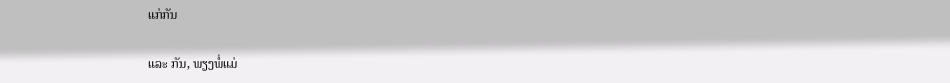ແກ່ກັນ

ແລະ ກັນ, ພຽງພໍ່ແມ່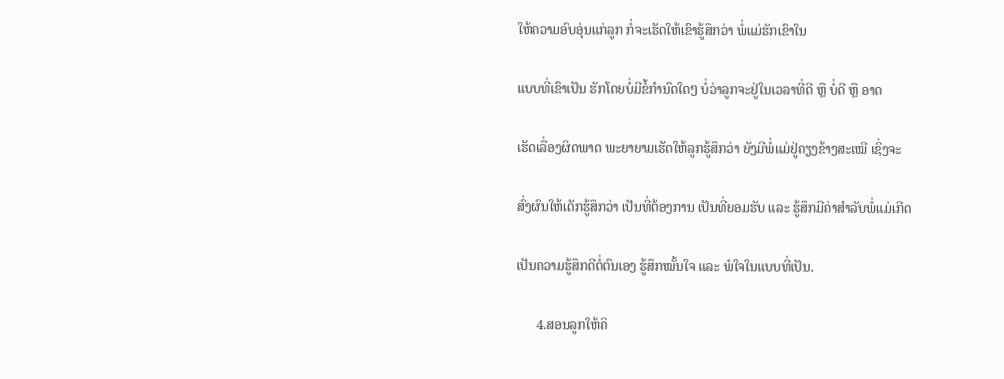ໃຫ້ຄວາມອົບອຸ່ນແກ່ລູກ ກໍ່ຈະເຮັດໃຫ້ເຂົາຮູ້ສຶກວ່າ ພໍ່ແມ່ຮັກເຂົາໃນ

ແບບທີ່ເຂົາເປັນ ຮັກໂດຍບໍ່ມີຂໍ້ກຳນົດໃດໆ ບໍ່ວ່າລູກຈະຢູ່ໃນເວລາທີ່ດີ ຫຼື ບໍ່ດີ ຫຼື ອາດ

ເຮັດເລື່ອງຜິດພາດ ພະຍາຍາມເຮັດໃຫ້ລູກຮູ້ສຶກວ່າ ຍັງມີພໍ່ແມ່ຢູ່ຄຽງຂ້າງສະເໝີ ເຊິ່ງຈະ

ສົ່ງຜົນໃຫ້ເດັກຮູ້ສຶກວ່າ ເປັນທີ່ຕ້ອງການ ເປັນທີ່ຍອມຮັບ ແລະ ຮູ້ສຶກມີຄ່າສໍາລັບພໍ່ແມ່ເກີດ

ເປັນຄວາມຮູ້ສຶກດີຕໍ່ຕົນເອງ ຮູ້ສຶກໝັ້ນໃຈ ແລະ ພໍໃຈໃນແບບທີ່ເປັນ.

      4.ສອນລູກໃຫ້ຄິ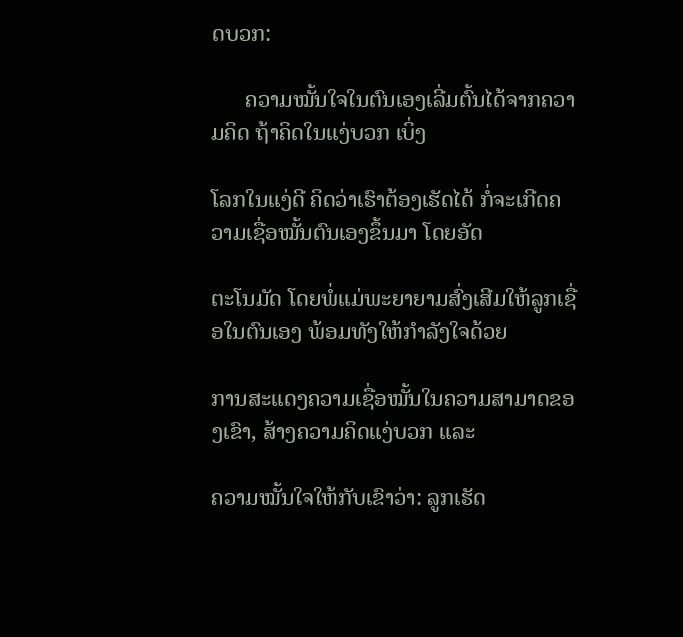ດບວກ:

      ຄວາມໝັ້ນໃຈໃນຕົນເອງເລີ່ມຕົ້ນໄດ້ຈາກຄວາມຄິດ ຖ້າຄິດໃນແງ່ບວກ ເບິ່ງ

ໂລກໃນແງ່ດີ ຄິດວ່າເຮົາຕ້ອງເຮັດໄດ້ ກໍ່ຈະເກີດຄວາມເຊື່ອໝັ້ນຕົນເອງຂຶ້ນມາ ໂດຍອັດ

ຕະໂນມັດ ໂດຍພໍ່ແມ່ພະຍາຍາມສົ່ງເສີມໃຫ້ລູກເຊື່ອໃນຕົນເອງ ພ້ອມທັງໃຫ້ກໍາລັງໃຈດ້ວຍ

ການສະແດງຄວາມເຊື່ອໝັ້ນໃນຄວາມສາມາດຂອງເຂົາ, ສ້າງຄວາມຄິດແງ່ບວກ ແລະ

ຄວາມໝັ້ນໃຈໃຫ້ກັບເຂົາວ່າ: ລູກເຮັດ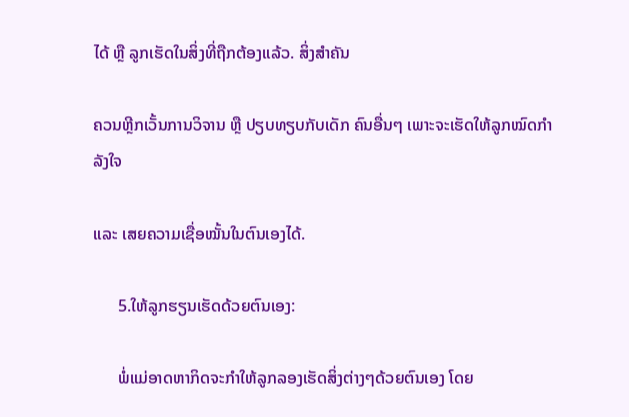ໄດ້ ຫຼື ລູກເຮັດໃນສິ່ງທີ່ຖືກຕ້ອງແລ້ວ. ສິ່ງສໍາຄັນ

ຄວນຫຼີກເວັ້ນການວິຈານ ຫຼື ປຽບທຽບກັບເດັກ ຄົນອື່ນໆ ເພາະຈະເຮັດໃຫ້ລູກໝົດກໍາລັງໃຈ

ແລະ ເສຍຄວາມເຊື່ອໝັ້ນໃນຕົນເອງໄດ້.

      5.ໃຫ້ລູກຮຽນເຮັດດ້ວຍຕົນເອງ:

      ພໍ່ແມ່ອາດຫາກິດຈະກໍາໃຫ້ລູກລອງເຮັດສິ່ງຕ່າງໆດ້ວຍຕົນເອງ ໂດຍ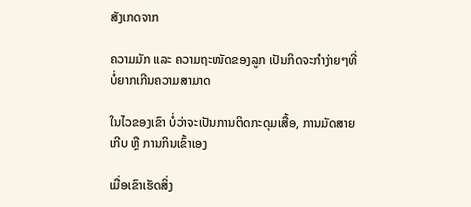ສັງເກດຈາກ

ຄວາມມັກ ແລະ ຄວາມຖະໜັດຂອງລູກ ເປັນກິດຈະກໍາງ່າຍໆທີ່ບໍ່ຍາກເກີນຄວາມສາມາດ

ໃນໄວຂອງເຂົາ ບໍ່ວ່າຈະເປັນການຕິດກະດຸມເສື້ອ, ການມັດສາຍເກີບ ຫຼື ການກິນເຂົ້າເອງ

ເມື່ອເຂົາເຮັດສິ່ງ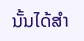ນັ້ນໄດ້ສໍາ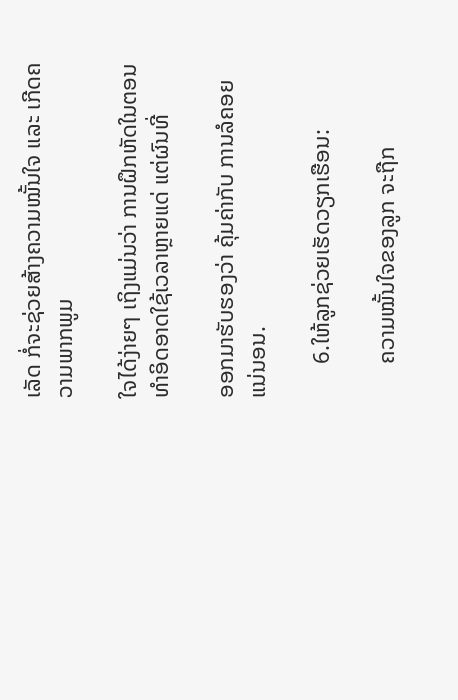ເລັດ ກໍ່ຈະຊ່ວຍສ້າງຄວາມໝັ້ນໃຈ ແລະ ເກີດຄວາມພາກພູມ

ໃຈໄດ້ງ່າຍໆ ເຖິງແມ່ນວ່າ ການຝຶກຫັດໃນຕອນທຳອິດອາດໃຊ້ເວລາຫຼາຍແດ່ ແຕ່ຜົນທີ່

ອອກມາຮັບຮອງວ່າ ຄຸ້ມຄ່າກັບ ການລໍຄອຍແນ່ນອນ.

      6.ໃຫ້ລູກຊ່ວຍເຮັດວຽກເຮືອນ:

      ຄວາມໝັ້ນໃຈຂອງລູກ ຈະຖືກ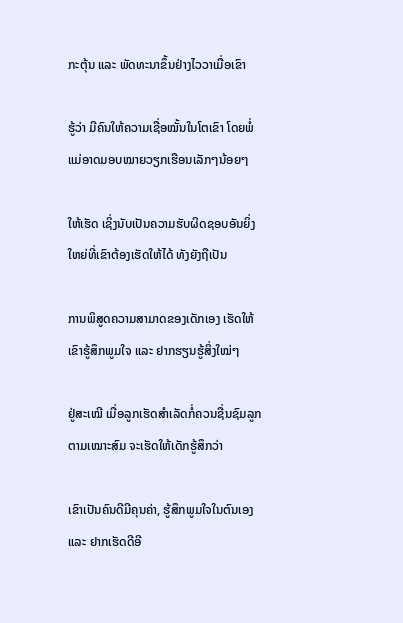ກະຕຸ້ນ ແລະ ພັດທະນາຂຶ້ນຢ່າງໄວວາເມື່ອເຂົາ

ຮູ້ວ່າ ມີຄົນໃຫ້ຄວາມເຊື່ອໝັ້ນໃນໂຕເຂົາ ໂດຍພໍ່ແມ່ອາດມອບໝາຍວຽກເຮືອນເລັກໆນ້ອຍໆ

ໃຫ້ເຮັດ ເຊິ່ງນັບເປັນຄວາມຮັບຜິດຊອບອັນຍິ່ງໃຫຍ່ທີ່ເຂົາຕ້ອງເຮັດໃຫ້ໄດ້ ທັງຍັງຖືເປັນ

ການພິສູດຄວາມສາມາດຂອງເດັກເອງ ເຮັດໃຫ້ເຂົາຮູ້ສຶກພູມໃຈ ແລະ ຢາກຮຽນຮູ້ສິ່ງໃໝ່ໆ

ຢູ່ສະເໝີ ເມື່ອລູກເຮັດສໍາເລັດກໍ່ຄວນຊື່ນຊົມລູກຕາມເໝາະສົມ ຈະເຮັດໃຫ້ເດັກຮູ້ສຶກວ່າ

ເຂົາເປັນຄົນດີມີຄຸນຄ່າ, ຮູ້ສຶກພູມໃຈໃນຕົນເອງ ແລະ ຢາກເຮັດດີອີ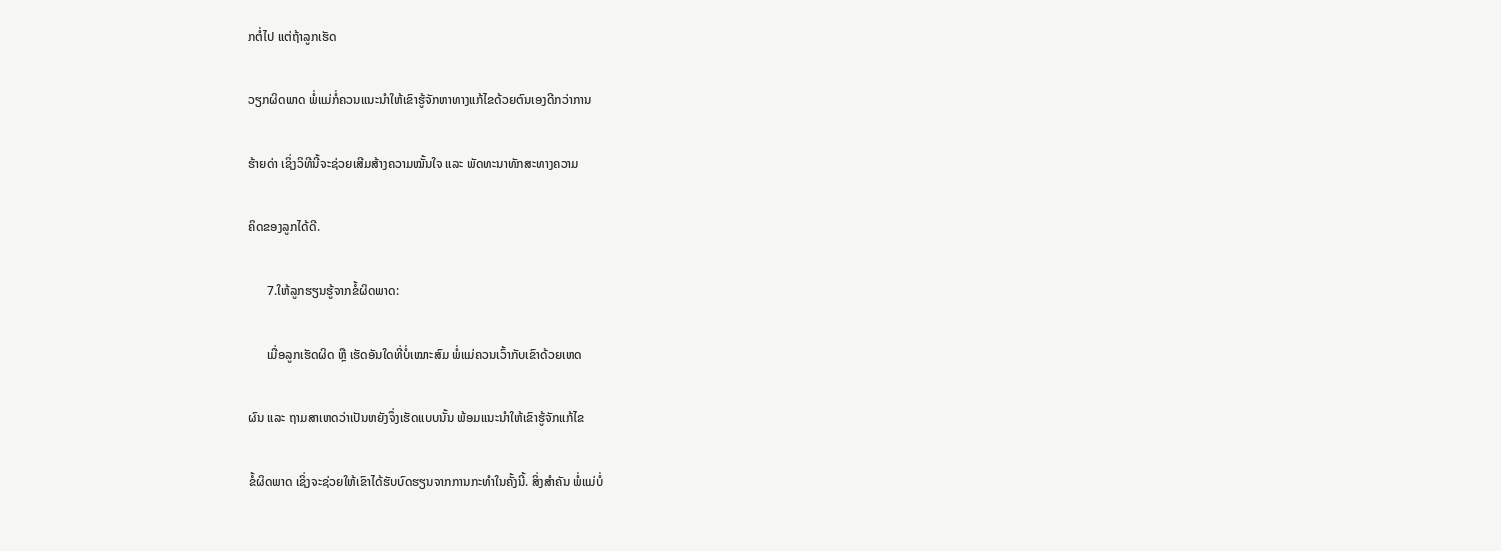ກຕໍ່ໄປ ແຕ່ຖ້າລູກເຮັດ

ວຽກຜິດພາດ ພໍ່ແມ່ກໍ່ຄວນແນະນໍາໃຫ້ເຂົາຮູ້ຈັກຫາທາງແກ້ໄຂດ້ວຍຕົນເອງດີກວ່າການ

ຮ້າຍດ່າ ເຊິ່ງວິທີນີ້ຈະຊ່ວຍເສີມສ້າງຄວາມໝັ້ນໃຈ ແລະ ພັດທະນາທັກສະທາງຄວາມ

ຄິດຂອງລູກໄດ້ດີ.

      7.ໃຫ້ລູກຮຽນຮູ້ຈາກຂໍ້ຜິດພາດ:

      ເມື່ອລູກເຮັດຜິດ ຫຼື ເຮັດອັນໃດທີ່ບໍ່ເໝາະສົມ ພໍ່ແມ່ຄວນເວົ້າກັບເຂົາດ້ວຍເຫດ

ຜົນ ແລະ ຖາມສາເຫດວ່າເປັນຫຍັງຈຶ່ງເຮັດແບບນັ້ນ ພ້ອມແນະນໍາໃຫ້ເຂົາຮູ້ຈັກແກ້ໄຂ

ຂໍ້ຜິດພາດ ເຊິ່ງຈະຊ່ວຍໃຫ້ເຂົາໄດ້ຮັບບົດຮຽນຈາກການກະທໍາໃນຄັ້ງນີ້. ສິ່ງສໍາຄັນ ພໍ່ແມ່ບໍ່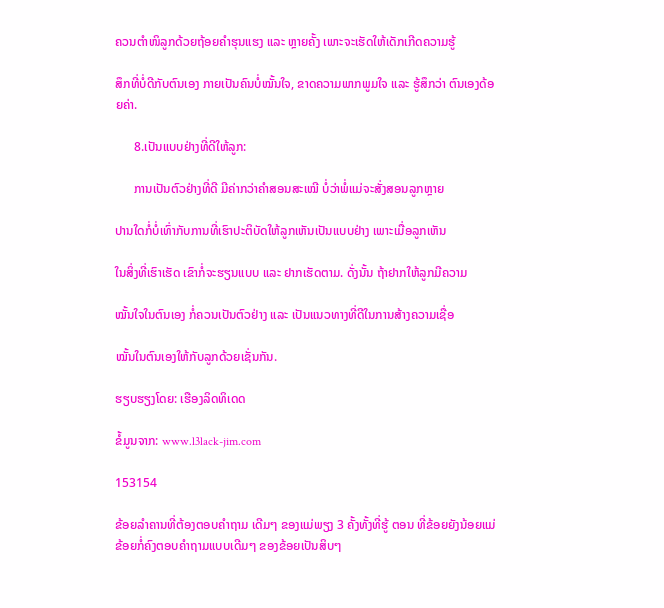ຄວນຕໍາໜິລູກດ້ວຍຖ້ອຍຄໍາຮຸນແຮງ ແລະ ຫຼາຍຄັ້ງ ເພາະຈະເຮັດໃຫ້ເດັກເກີດຄວາມຮູ້

ສຶກທີ່ບໍ່ດີກັບຕົນເອງ ກາຍເປັນຄົນບໍ່ໝັ້ນໃຈ, ຂາດຄວາມພາກພູມໃຈ ແລະ ຮູ້ສຶກວ່າ ຕົນເອງດ້ອຍຄ່າ.

      8.ເປັນແບບຢ່າງທີ່ດີໃຫ້ລູກ:

      ການເປັນຕົວຢ່າງທີ່ດີ ມີຄ່າກວ່າຄໍາສອນສະເໝີ ບໍ່ວ່າພໍ່ແມ່ຈະສັ່ງສອນລູກຫຼາຍ

ປານໃດກໍ່ບໍ່ເທົ່າກັບການທີ່ເຮົາປະຕິບັດໃຫ້ລູກເຫັນເປັນແບບຢ່າງ ເພາະເມື່ອລູກເຫັນ

ໃນສິ່ງທີ່ເຮົາເຮັດ ເຂົາກໍ່ຈະຮຽນແບບ ແລະ ຢາກເຮັດຕາມ. ດັ່ງນັ້ນ ຖ້າຢາກໃຫ້ລູກມີຄວາມ

ໝັ້ນໃຈໃນຕົນເອງ ກໍ່ຄວນເປັນຕົວຢ່າງ ແລະ ເປັນແນວທາງທີ່ດີໃນການສ້າງຄວາມເຊື່ອ

ໝັ້ນໃນຕົນເອງໃຫ້ກັບລູກດ້ວຍເຊັ່ນກັນ.

ຮຽບຮຽງໂດຍ: ເຮືອງລິດທິເດດ

ຂໍ້ມູນຈາກ: www.l3lack-jim.com

153154

ຂ້ອຍລໍາຄານທີ່ຕ້ອງຕອບຄໍາຖາມ ເດີມໆ ຂອງແມ່ພຽງ 3 ຄັ້ງທັ້ງທີ່ຮູ້ ຕອນ ທີ່ຂ້ອຍຍັງນ້ອຍແມ່ຂ້ອຍກໍ່ຄົງຕອບຄໍາຖາມແບບເດີມໆ ຂອງຂ້ອຍເປັນສິບໆ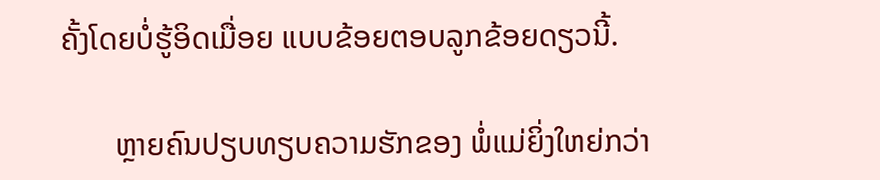ຄັ້ງໂດຍບໍ່ຮູ້ອິດເມື່ອຍ ແບບຂ້ອຍຕອບລູກຂ້ອຍດຽວນີ້.

       ຫຼາຍຄົນປຽບທຽບຄວາມຮັກຂອງ ພໍ່ແມ່ຍິ່ງໃຫຍ່ກວ່າ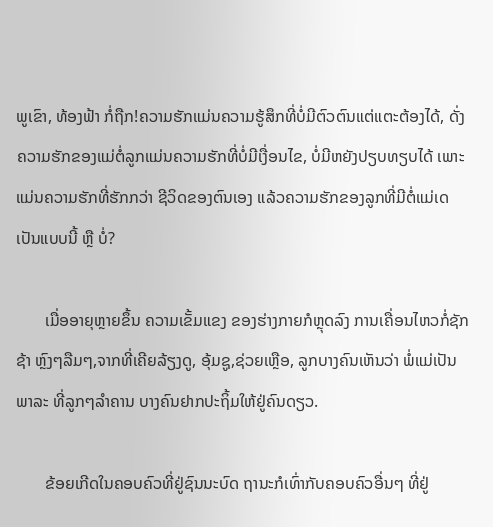ພູເຂົາ, ທ້ອງຟ້າ ກໍ່ຖືກ!ຄວາມຮັກແມ່ນຄວາມຮູ້ສຶກທີ່ບໍ່ມີຕົວຕົນແຕ່ແຕະຕ້ອງໄດ້, ດັ່ງຄວາມຮັກຂອງແມ່ຕໍ່ລູກແມ່ນຄວາມຮັກທີ່ບໍ່ມີເງື່ອນໄຂ, ບໍ່ມີຫຍັງປຽບທຽບໄດ້ ເພາະແມ່ນຄວາມຮັກທີ່ຮັກກວ່າ ຊີວິດຂອງຕົນເອງ ແລ້ວຄວາມຮັກຂອງລູກທີ່ມີຕໍ່ແມ່ເດ ເປັນແບບນີ້ ຫຼື ບໍ່?

       ເມື່ອອາຍຸຫຼາຍຂຶ້ນ ຄວາມເຂັ້ມແຂງ ຂອງຮ່າງກາຍກໍຫຼຸດລົງ ການເຄື່ອນໄຫວກໍ່ຊັກຊ້າ ຫຼົງໆລືມໆ,ຈາກທີ່ເຄີຍລ້ຽງດູ, ອຸ້ມຊູ,ຊ່ວຍເຫຼືອ, ລູກບາງຄົນເຫັນວ່າ ພໍ່ແມ່ເປັນພາລະ ທີ່ລູກໆລໍາຄານ ບາງຄົນຢາກປະຖິ້ມໃຫ້ຢູ່ຄົນດຽວ.

       ຂ້ອຍເກີດໃນຄອບຄົວທີ່ຢູ່ຊົນນະບົດ ຖານະກໍເທົ່າກັບຄອບຄົວອື່ນໆ ທີ່ຢູ່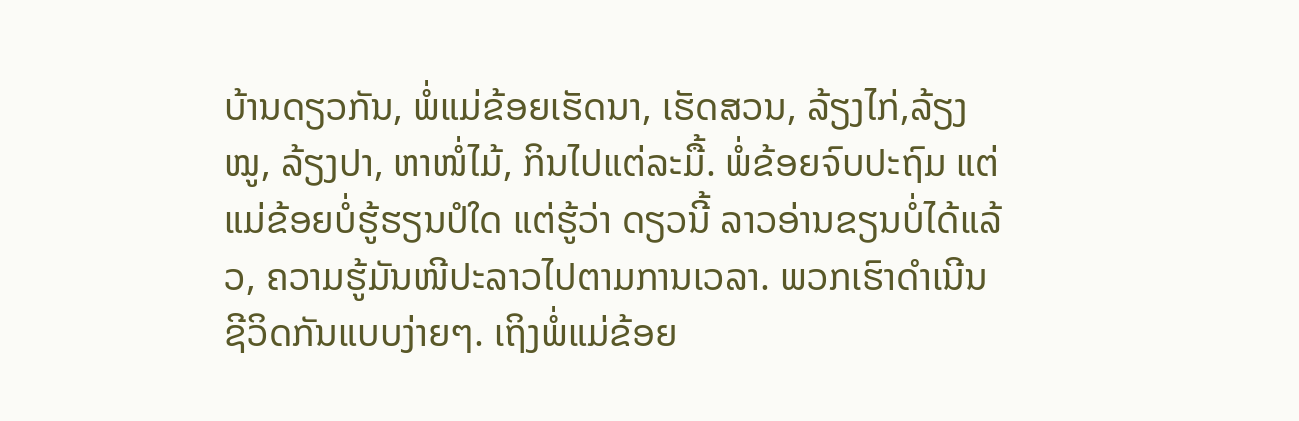ບ້ານດຽວກັນ, ພໍ່ແມ່ຂ້ອຍເຮັດນາ, ເຮັດສວນ, ລ້ຽງໄກ່,ລ້ຽງໝູ, ລ້ຽງປາ, ຫາໜໍ່ໄມ້, ກິນໄປແຕ່ລະມື້. ພໍ່ຂ້ອຍຈົບປະຖົມ ແຕ່ແມ່ຂ້ອຍບໍ່ຮູ້ຮຽນປໍໃດ ແຕ່ຮູ້ວ່າ ດຽວນີ້ ລາວອ່ານຂຽນບໍ່ໄດ້ແລ້ວ, ຄວາມຮູ້ມັນໜີປະລາວໄປຕາມການເວລາ. ພວກເຮົາດໍາເນີນຊີວິດກັນແບບງ່າຍໆ. ເຖິງພໍ່ແມ່ຂ້ອຍ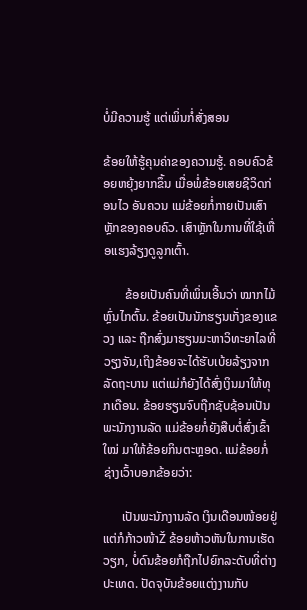ບໍ່ມີຄວາມຮູ້ ແຕ່ເພິ່ນກໍ່ສັ່ງສອນ

ຂ້ອຍໃຫ້ຮູ້ຄຸນຄ່າຂອງຄວາມຮູ້. ຄອບຄົວຂ້ອຍຫຍຸ້ງຍາກຂຶ້ນ ເມື່ອພໍ່ຂ້ອຍເສຍຊີວິດກ່ອນໄວ ອັນຄວນ ແມ່ຂ້ອຍກໍ່ກາຍເປັນເສົາຫຼັກຂອງຄອບຄົວ. ເສົາຫຼັກໃນການທີ່ໃຊ້ເຫື່ອແຮງລ້ຽງດູລູກເຕົ້າ.

       ຂ້ອຍເປັນຄົນທີ່ເພິ່ນເອີ້ນວ່າ ໝາກໄມ້ຫຼົ່ນໄກຕົ້ນ. ຂ້ອຍເປັນນັກຮຽນເກັ່ງຂອງແຂວງ ແລະ ຖືກສົ່ງມາຮຽນມະຫາວິທະຍາໄລທີ່ວຽງຈັນ,ເຖິງຂ້ອຍຈະໄດ້ຮັບເບ້ຍລ້ຽງຈາກລັດຖະບານ ແຕ່ແມ່ກໍຍັງໄດ້ສົ່ງເງິນມາໃຫ້ທຸກເດືອນ. ຂ້ອຍຮຽນຈົບຖືກຊັບຊ້ອນເປັນພະນັກງານລັດ ແມ່ຂ້ອຍກໍ່ຍັງສືບຕໍ່ສົ່ງເຂົ້າໃໝ່ ມາໃຫ້ຂ້ອຍກິນຕະຫຼອດ. ແມ່ຂ້ອຍກໍ່ຊ່າງເວົ້າບອກຂ້ອຍວ່າ:

      ເປັນພະນັກງານລັດ ເງິນເດືອນໜ້ອຍຢູ່ ແຕ່ກໍກ້າວໜ້າŽ ຂ້ອຍຫ້າວຫັນໃນການເຮັດວຽກ, ບໍ່ດົນຂ້ອຍກໍຖືກໄປຍົກລະດັບທີ່ຕ່າງປະເທດ. ປັດຈຸບັນຂ້ອຍແຕ່ງງານກັບ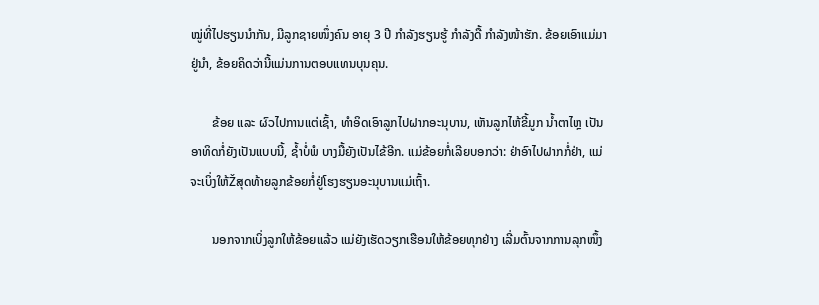ໝູ່ທີ່ໄປຮຽນນໍາກັນ, ມີລູກຊາຍໜຶ່ງຄົນ ອາຍຸ 3 ປີ ກໍາລັງຮຽນຮູ້ ກໍາລັງດື້ ກໍາລັງໜ້າຮັກ. ຂ້ອຍເອົາແມ່ມາຢູ່ນໍາ, ຂ້ອຍຄິດວ່ານີ້ແມ່ນການຕອບແທນບຸນຄຸນ.

       ຂ້ອຍ ແລະ ຜົວໄປການແຕ່ເຊົ້າ, ທໍາອິດເອົາລູກໄປຝາກອະນຸບານ, ເຫັນລູກໄຫ້ຂີ້ມູກ ນໍ້າຕາໄຫຼ ເປັນອາທິດກໍ່ຍັງເປັນແບບນີ້, ຊໍ້າບໍ່ພໍ ບາງມື້ຍັງເປັນໄຂ້ອີກ. ແມ່ຂ້ອຍກໍ່ເລີຍບອກວ່າ: ຢ່າອົາໄປຝາກກໍ່ຢ່າ, ແມ່ຈະເບິ່ງໃຫ້Žສຸດທ້າຍລູກຂ້ອຍກໍ່ຢູ່ໂຮງຮຽນອະນຸບານແມ່ເຖົ້າ.

       ນອກຈາກເບິ່ງລູກໃຫ້ຂ້ອຍແລ້ວ ແມ່ຍັງເຮັດວຽກເຮືອນໃຫ້ຂ້ອຍທຸກຢ່າງ ເລີ່ມຕົ້ນຈາກການລຸກໜຶ້ງ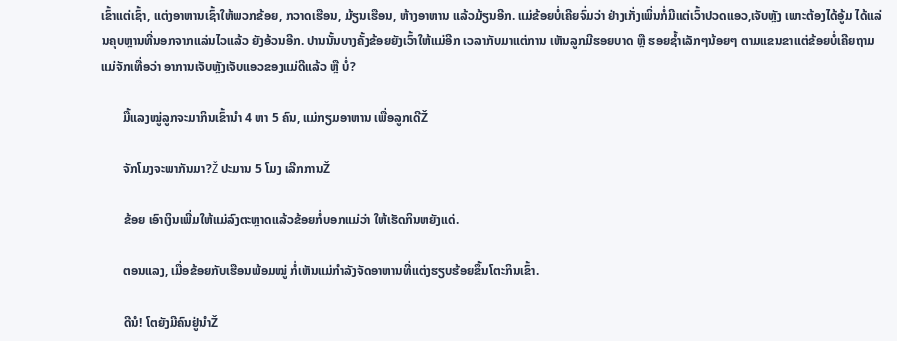ເຂົ້າແຕ່ເຊົ້າ, ແຕ່ງອາຫານເຊົ້າໃຫ້ພວກຂ້ອຍ, ກວາດເຮືອນ, ມ້ຽນເຮືອນ, ຫ້າງອາຫານ ແລ້ວມ້ຽນອີກ. ແມ່ຂ້ອຍບໍ່ເຄີຍຈົ່ມວ່າ ຢ່າງເກັ່ງເພິ່ນກໍ່ມີແຕ່ເວົ້າປວດແອວ,ເຈັບຫຼັງ ເພາະຕ້ອງໄດ້ອູ້ມ ໄດ້ແລ່ນຄຸບຫຼານທີ່ນອກຈາກແລ່ນໄວແລ້ວ ຍັງອ້ວນອີກ. ປານນັ້ນບາງຄັ້ງຂ້ອຍຍັງເວົ້າໃຫ້ແມ່ອີກ ເວລາກັບມາແຕ່ການ ເຫັນລູກມີຮອຍບາດ ຫຼື ຮອຍຊໍ້າເລັກໆນ້ອຍໆ ຕາມແຂນຂາແຕ່ຂ້ອຍບໍ່ເຄີຍຖາມແມ່ຈັກເທື່ອວ່າ ອາການເຈັບຫຼັງເຈັບແອວຂອງແມ່ດີແລ້ວ ຫຼື ບໍ່?

       ມື້ແລງໝູ່ລູກຈະມາກິນເຂົ້ານໍາ 4 ຫາ 5 ຄົນ, ແມ່ກຽມອາຫານ ເພື່ອລູກເດີŽ

       ຈັກໂມງຈະພາກັນມາ?Ž ປະມານ 5 ໂມງ ເລີກການŽ

       ຂ້ອຍ ເອົາເງິນເພີ່ມໃຫ້ແມ່ລົງຕະຫຼາດແລ້ວຂ້ອຍກໍ່ບອກແມ່ວ່າ ໃຫ້ເຮັດກິນຫຍັງແດ່.

       ຕອນແລງ, ເມື່ອຂ້ອຍກັບເຮືອນພ້ອມໝູ່ ກໍ່ເຫັນແມ່ກໍາລັງຈັດອາຫານທີ່ແຕ່ງຮຽບຮ້ອຍຂຶ້ນໂຕະກິນເຂົ້າ.

       ດີນໍ! ໂຕຍັງມີຄົນຢູ່ນໍາŽ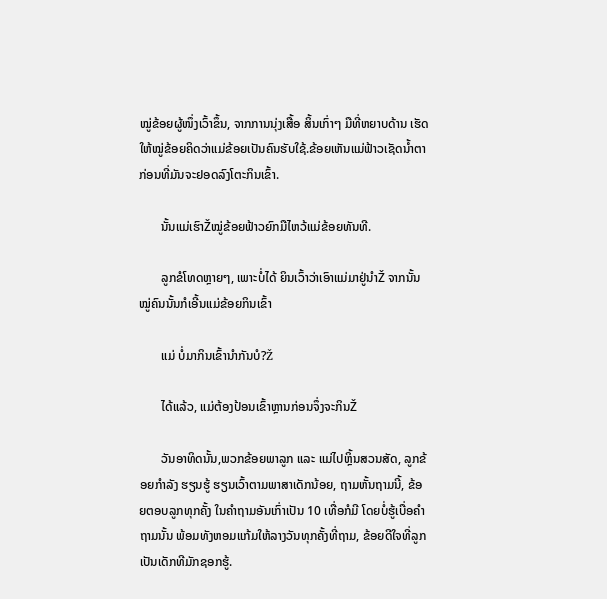ໝູ່ຂ້ອຍຜູ້ໜຶ່ງເວົ້າຂຶ້ນ, ຈາກການນຸ່ງເສື້ອ ສິ້ນເກົ່າໆ ມືທີ່ຫຍາບດ້ານ ເຮັດໃຫ້ໝູ່ຂ້ອຍຄິດວ່າແມ່ຂ້ອຍເປັນຄົນຮັບໃຊ້.ຂ້ອຍເຫັນແມ່ຟ້າວເຊັດນໍ້າຕາ ກ່ອນທີ່ມັນຈະຢອດລົງໂຕະກິນເຂົ້າ.

       ນັ້ນແມ່ເຮົາŽໝູ່ຂ້ອຍຟ້າວຍົກມືໄຫວ້ແມ່ຂ້ອຍທັນທີ.

       ລູກຂໍໂທດຫຼາຍໆ, ເພາະບໍ່ໄດ້ ຍິນເວົ້າວ່າເອົາແມ່ມາຢູ່ນໍາŽ ຈາກນັ້ນໝູ່ຄົນນັ້ນກໍເອີ້ນແມ່ຂ້ອຍກິນເຂົ້າ

       ແມ່ ບໍ່ມາກິນເຂົ້ານໍາກັນບໍ?Ž

       ໄດ້ແລ້ວ, ແມ່ຕ້ອງປ້ອນເຂົ້າຫຼານກ່ອນຈຶ່ງຈະກິນŽ

       ວັນອາທິດນັ້ນ,ພວກຂ້ອຍພາລູກ ແລະ ແມ່ໄປຫຼິ້ນສວນສັດ, ລູກຂ້ອຍກໍາລັງ ຮຽນຮູ້ ຮຽນເວົ້າຕາມພາສາເດັກນ້ອຍ, ຖາມຫັ້ນຖາມນີ້, ຂ້ອຍຕອບລູກທຸກຄັ້ງ ໃນຄໍາຖາມອັນເກົ່າເປັນ 10 ເທື່ອກໍມີ ໂດຍບໍ່ຮູ້ເບື່ອຄໍາຖາມນັ້ນ ພ້ອມທັງຫອມແກ້ມໃຫ້ລາງວັນທຸກຄັ້ງທີ່ຖາມ, ຂ້ອຍດີໃຈທີ່ລູກເປັນເດັກທີມັກຊອກຮູ້.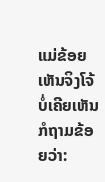ແມ່ຂ້ອຍເຫັນຈິງໂຈ້ ບໍ່ເຄີຍເຫັນກໍຖາມຂ້ອຍວ່າ: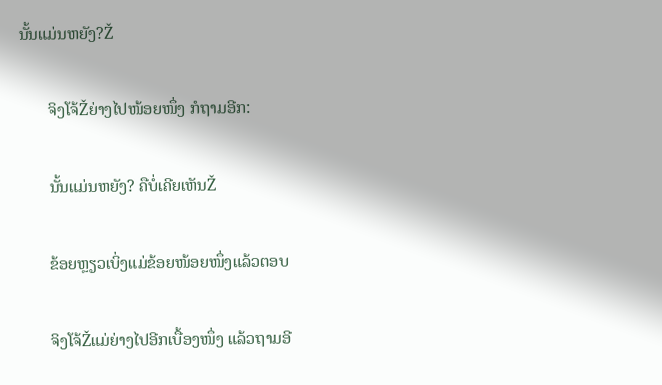ນັ້ນແມ່ນຫຍັງ?Ž

       ຈິງໂຈ້Žຍ່າງໄປໜ້ອຍໜຶ່ງ ກໍຖາມອີກ:

       ນັ້ນແມ່ນຫຍັງ? ຄືບໍ່ເຄີຍເຫັນŽ

       ຂ້ອຍຫຼຽວເບິ່ງແມ່ຂ້ອຍໜ້ອຍໜຶ່ງແລ້ວຕອບ

       ຈິງໂຈ້Žແມ່ຍ່າງໄປອີກເບື້ອງໜຶ່ງ ແລ້ວຖາມອີ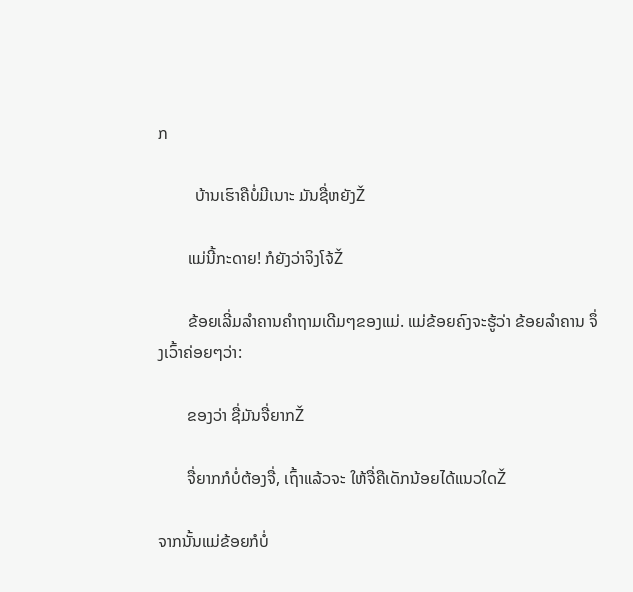ກ

         ບ້ານເຮົາຄືບໍ່ມີເນາະ ມັນຊື່ຫຍັງŽ

       ແມ່ນີ້ກະດາຍ! ກໍຍັງວ່າຈິງໂຈ້Ž

       ຂ້ອຍເລີ່ມລໍາຄານຄໍາຖາມເດີມໆຂອງແມ່. ແມ່ຂ້ອຍຄົງຈະຮູ້ວ່າ ຂ້ອຍລໍາຄານ ຈຶ່ງເວົ້າຄ່ອຍໆວ່າ:

       ຂອງວ່າ ຊື່ມັນຈື່ຍາກŽ

       ຈື່ຍາກກໍບໍ່ຕ້ອງຈື່, ເຖົ້າແລ້ວຈະ ໃຫ້ຈື່ຄືເດັກນ້ອຍໄດ້ແນວໃດŽ

ຈາກນັ້ນແມ່ຂ້ອຍກໍບໍ່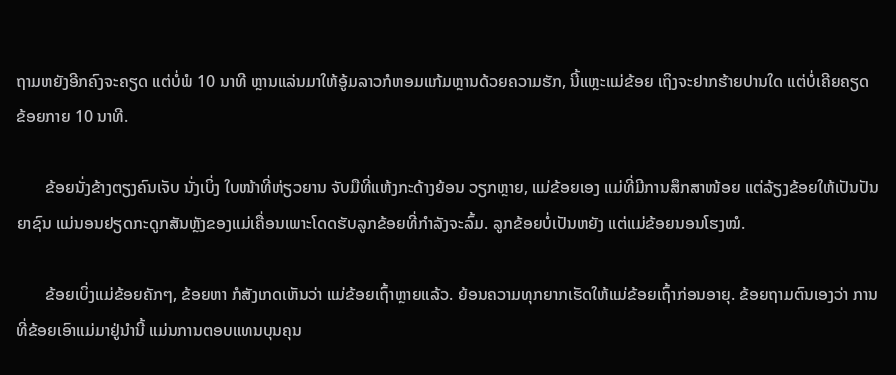ຖາມຫຍັງອີກຄົງຈະຄຽດ ແຕ່ບໍ່ພໍ 10 ນາທີ ຫຼານແລ່ນມາໃຫ້ອູ້ມລາວກໍຫອມແກ້ມຫຼານດ້ວຍຄວາມຮັກ, ນີ້ແຫຼະແມ່ຂ້ອຍ ເຖິງຈະຢາກຮ້າຍປານໃດ ແຕ່ບໍ່ເຄີຍຄຽດຂ້ອຍກາຍ 10 ນາທີ.

       ຂ້ອຍນັ່ງຂ້າງຕຽງຄົນເຈັບ ນັ່ງເບິ່ງ ໃບໜ້າທີ່ຫ່ຽວຍານ ຈັບມືທີ່ແຫ້ງກະດ້າງຍ້ອນ ວຽກຫຼາຍ, ແມ່ຂ້ອຍເອງ ແມ່ທີ່ມີການສຶກສາໜ້ອຍ ແຕ່ລ້ຽງຂ້ອຍໃຫ້ເປັນປັນຍາຊົນ ແມ່ນອນຢຽດກະດູກສັນຫຼັງຂອງແມ່ເຄື່ອນເພາະໂດດຮັບລູກຂ້ອຍທີ່ກໍາລັງຈະລົ້ມ. ລູກຂ້ອຍບໍ່ເປັນຫຍັງ ແຕ່ແມ່ຂ້ອຍນອນໂຮງໝໍ.

       ຂ້ອຍເບິ່ງແມ່ຂ້ອຍຄັກໆ, ຂ້ອຍຫາ ກໍສັງເກດເຫັນວ່າ ແມ່ຂ້ອຍເຖົ້າຫຼາຍແລ້ວ. ຍ້ອນຄວາມທຸກຍາກເຮັດໃຫ້ແມ່ຂ້ອຍເຖົ້າກ່ອນອາຍຸ. ຂ້ອຍຖາມຕົນເອງວ່າ ການທີ່ຂ້ອຍເອົາແມ່ມາຢູ່ນໍານີ້ ແມ່ນການຕອບແທນບຸນຄຸນ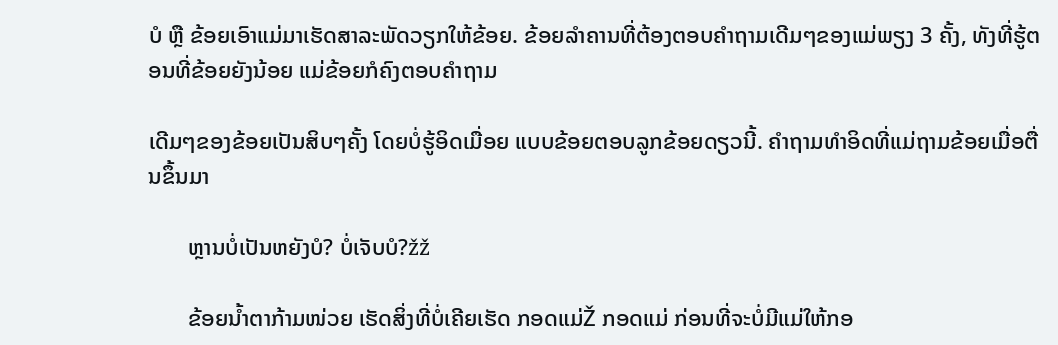ບໍ ຫຼື ຂ້ອຍເອົາແມ່ມາເຮັດສາລະພັດວຽກໃຫ້ຂ້ອຍ. ຂ້ອຍລໍາຄານທີ່ຕ້ອງຕອບຄໍາຖາມເດີມໆຂອງແມ່ພຽງ 3 ຄັ້ງ, ທັງທີ່ຮູ້ຕອນທີ່ຂ້ອຍຍັງນ້ອຍ ແມ່ຂ້ອຍກໍຄົງຕອບຄຳຖາມ

ເດີມໆຂອງຂ້ອຍເປັນສິບໆຄັ້ງ ໂດຍບໍ່ຮູ້ອິດເມື່ອຍ ແບບຂ້ອຍຕອບລູກຂ້ອຍດຽວນີ້. ຄໍາຖາມທໍາອິດທີ່ແມ່ຖາມຂ້ອຍເມື່ອຕື່ນຂຶ້ນມາ

       ຫຼານບໍ່ເປັນຫຍັງບໍ? ບໍ່ເຈັບບໍ?žž

       ຂ້ອຍນໍ້າຕາກ້າມໜ່ວຍ ເຮັດສິ່ງທີ່ບໍ່ເຄີຍເຮັດ ກອດແມ່Ž ກອດແມ່ ກ່ອນທີ່ຈະບໍ່ມີແມ່ໃຫ້ກອ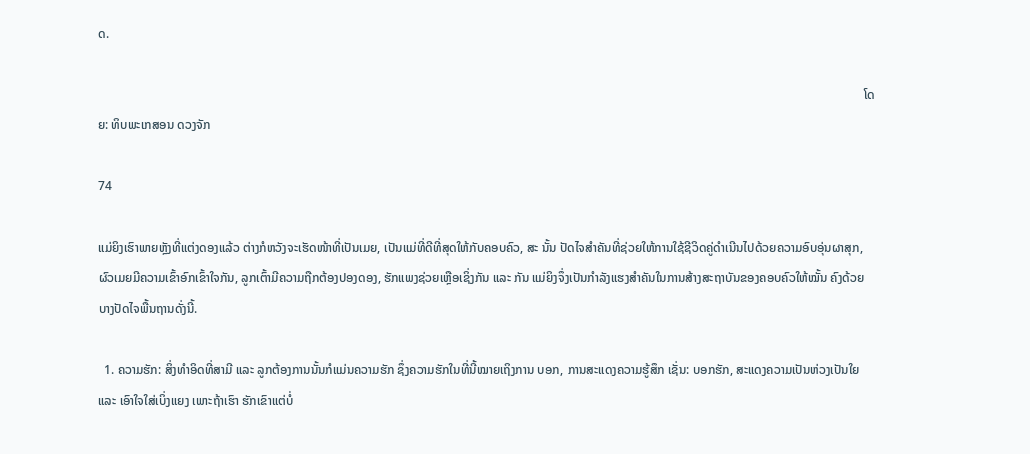ດ.

                                                                                                                                                                                                                                                     ໂດຍ: ທິບພະເກສອນ ດວງຈັກ

74

ແມ່ຍິງເຮົາພາຍຫຼັງທີ່ແຕ່ງດອງແລ້ວ ຕ່າງກໍຫວັງຈະເຮັດໜ້າທີ່ເປັນເມຍ, ເປັນແມ່ທີ່ດີທີ່ສຸດໃຫ້ກັບຄອບຄົວ, ສະ ນັ້ນ ປັດໄຈສຳຄັນທີ່ຊ່ວຍໃຫ້ການໃຊ້ຊີວິດຄູ່ດຳເນີນໄປດ້ວຍຄວາມອົບອຸ່ນຜາສຸກ, ຜົວເມຍມີຄວາມເຂົ້າອົກເຂົ້າໃຈກັນ, ລູກເຕົ້າມີຄວາມຖືກຕ້ອງປອງດອງ, ຮັກແພງຊ່ວຍເຫຼືອເຊິ່ງກັນ ແລະ ກັນ ແມ່ຍິງຈຶ່ງເປັນກຳລັງແຮງສຳຄັນໃນການສ້າງສະຖາບັນຂອງຄອບຄົວໃຫ້ໝັ້ນ ຄົງດ້ວຍບາງປັດໄຈພື້ນຖານດັ່ງນີ້.

  1. ຄວາມຮັກ: ສິ່ງທຳອິດທີ່ສາມີ ແລະ ລູກຕ້ອງການນັ້ນກໍແມ່ນຄວາມຮັກ ຊຶ່ງຄວາມຮັກໃນທີ່ນີ້ໝາຍເຖິງການ ບອກ, ການສະແດງຄວາມຮູ້ສຶກ ເຊັ່ນ: ບອກຮັກ, ສະແດງຄວາມເປັນຫ່ວງເປັນໃຍ ແລະ ເອົາໃຈໃສ່ເບິ່ງແຍງ ເພາະຖ້າເຮົາ ຮັກເຂົາແຕ່ບໍ່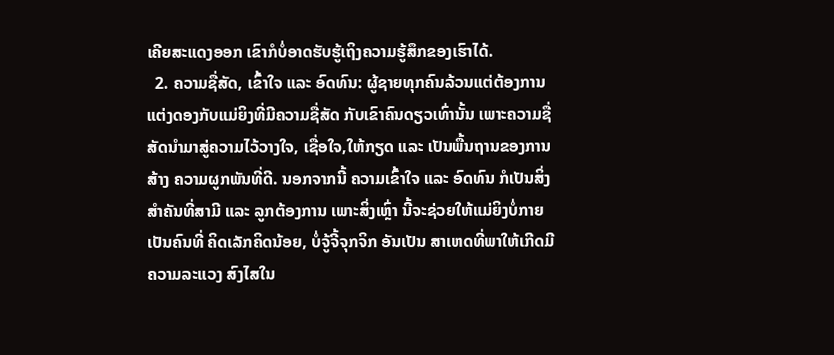ເຄີຍສະແດງອອກ ເຂົາກໍບໍ່ອາດຮັບຮູ້ເຖິງຄວາມຮູ້ສຶກຂອງເຮົາໄດ້.
  2. ຄວາມຊື່ສັດ, ເຂົ້າໃຈ ແລະ ອົດທົນ: ຜູ້ຊາຍທຸກຄົນລ້ວນແຕ່ຕ້ອງການແຕ່ງດອງກັບແມ່ຍິງທີ່ມີຄວາມຊື່ສັດ ກັບເຂົາຄົນດຽວເທົ່ານັ້ນ ເພາະຄວາມຊື່ ສັດນຳມາສູ່ຄວາມໄວ້ວາງໃຈ, ເຊື່ອໃຈ,ໃຫ້ກຽດ ແລະ ເປັນພື້ນຖານຂອງການສ້າງ ຄວາມຜູກພັນທີ່ດີ. ນອກຈາກນີ້ ຄວາມເຂົ້າໃຈ ແລະ ອົດທົນ ກໍເປັນສິ່ງສຳຄັນທີ່ສາມີ ແລະ ລູກຕ້ອງການ ເພາະສິ່ງເຫຼົ່າ ນີ້ຈະຊ່ວຍໃຫ້ແມ່ຍິງບໍ່ກາຍເປັນຄົນທີ່ ຄິດເລັກຄິດນ້ອຍ, ບໍ່ຈູ້ຈີ້ຈຸກຈິກ ອັນເປັນ ສາເຫດທີ່ພາໃຫ້ເກີດມີຄວາມລະແວງ ສົງໄສໃນ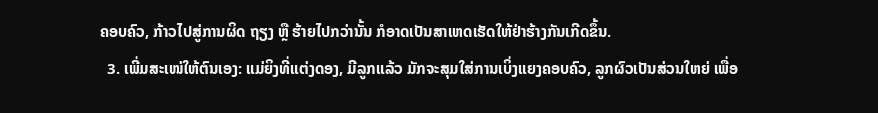ຄອບຄົວ, ກ້າວໄປສູ່ການຜິດ ຖຽງ ຫຼື ຮ້າຍໄປກວ່ານັ້ນ ກໍອາດເປັນສາເຫດເຮັດໃຫ້ຢ່າຮ້າງກັນເກີດຂຶ້ນ.
  3. ເພີ່ມສະເໜ່ໃຫ້ຕົນເອງ: ແມ່ຍິງທີ່ແຕ່ງດອງ, ມີລູກແລ້ວ ມັກຈະສຸມໃສ່ການເບິ່ງແຍງຄອບຄົວ, ລູກຜົວເປັນສ່ວນໃຫຍ່ ເພື່ອ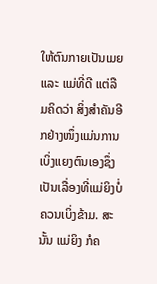ໃຫ້ຕົນກາຍເປັນເມຍ ແລະ ແມ່ທີ່ດີ ແຕ່ລືມຄິດວ່າ ສິ່ງສຳຄັນອີກຢ່າງໜຶ່ງແມ່ນການເບິ່ງແຍງຕົນເອງຊຶ່ງເປັນເລື່ອງທີ່ແມ່ຍິງບໍ່ຄວນເບິ່ງຂ້າມ. ສະນັ້ນ ແມ່ຍິງ ກໍຄ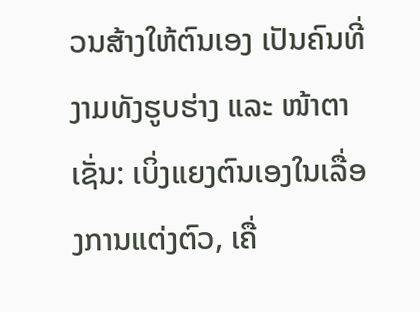ວນສ້າງໃຫ້ຕົນເອງ ເປັນຄົນທີ່ງາມທັງຮູບຮ່າງ ແລະ ໜ້າຕາເຊັ່ນ: ເບິ່ງແຍງຕົນເອງໃນເລື່ອງການແຕ່ງຕົວ, ເຄື່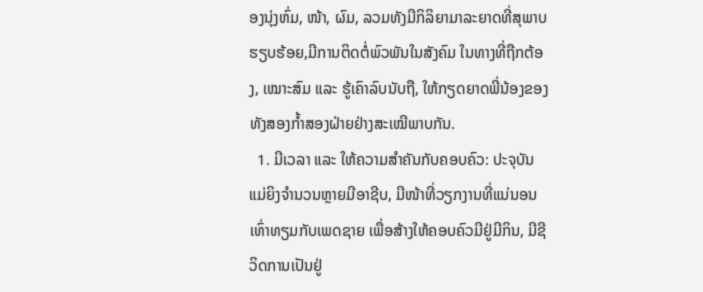ອງນຸ່ງຫົ່ມ, ໜ້າ, ຜົມ, ລວມທັງມີກິລິຍາມາລະຍາດທີ່ສຸພາບຮຽບຮ້ອຍ,ມີການຕິດຕໍ່ພົວພັນໃນສັງຄົມ ໃນທາງທີ່ຖືກຕ້ອງ, ເໝາະສົມ ແລະ ຮູ້ເຄົາລົບນັບຖື, ໃຫ້ກຽດຍາດພີ່ນ້ອງຂອງທັງສອງກ້ຳສອງຝ່າຍຢ່າງສະເໝີພາບກັນ.
  1. ມີເວລາ ແລະ ໃຫ້ຄວາມສຳຄັນກັບຄອບຄົວ: ປະຈຸບັນ ແມ່ຍິງຈຳນວນຫຼາຍມີອາຊີບ, ມີໜ້າທີ່ວຽກງານທີ່ແນ່ນອນ ເທົ່າທຽມກັບເພດຊາຍ ເພື່ອສ້າງໃຫ້ຄອບຄົວມີຢູ່ມີກິນ, ມີຊີວິດການເປັນຢູ່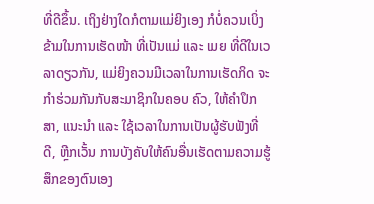ທີ່ດີຂຶ້ນ. ເຖິງຢ່າງໃດກໍຕາມແມ່ຍິງເອງ ກໍບໍ່ຄວນເບິ່ງຂ້າມໃນການເຮັດໜ້າ ທີ່ເປັນແມ່ ແລະ ເມຍ ທີ່ດີໃນເວລາດຽວກັນ, ແມ່ຍິງຄວນມີເວລາໃນການເຮັດກິດ ຈະກຳຮ່ວມກັນກັບສະມາຊິກໃນຄອບ ຄົວ, ໃຫ້ຄຳປຶກສາ, ແນະນຳ ແລະ ໃຊ້ເວລາໃນການເປັນຜູ້ຮັບຟັງທີ່ດີ, ຫຼີກເວັ້ນ ການບັງຄັບໃຫ້ຄົນອື່ນເຮັດຕາມຄວາມຮູ້ສຶກຂອງຕົນເອງ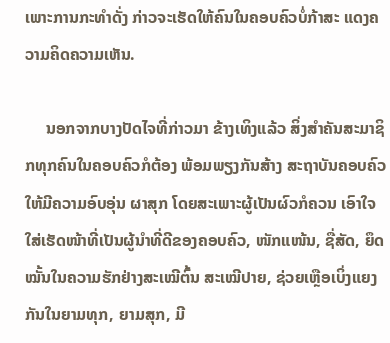ເພາະການກະທຳດັ່ງ ກ່າວຈະເຮັດໃຫ້ຄົນໃນຄອບຄົວບໍ່ກ້າສະ ແດງຄວາມຄິດຄວາມເຫັນ.

     ນອກຈາກບາງປັດໄຈທີ່ກ່າວມາ ຂ້າງເທິງແລ້ວ ສິ່ງສຳຄັນສະມາຊິກທຸກຄົນໃນຄອບຄົວກໍຕ້ອງ ພ້ອມພຽງກັນສ້າງ ສະຖາບັນຄອບຄົວໃຫ້ມີຄວາມອົບອຸ່ນ ຜາສຸກ ໂດຍສະເພາະຜູ້ເປັນຜົວກໍຄວນ ເອົາໃຈໃສ່ເຮັດໜ້າທີ່ເປັນຜູ້ນຳທີ່ດີຂອງຄອບຄົວ, ໜັກແໜ້ນ, ຊື່ສັດ, ຍຶດໝັ້ນໃນຄວາມຮັກຢ່າງສະເໝີຕົ້ນ ສະເໝີປາຍ, ຊ່ວຍເຫຼືອເບິ່ງແຍງກັນໃນຍາມທຸກ, ຍາມສຸກ, ມີ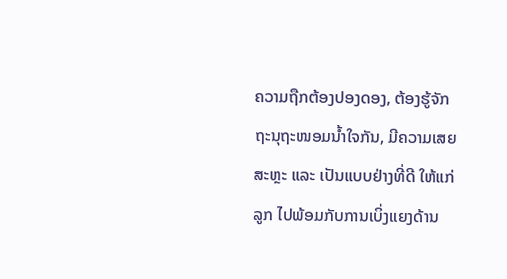ຄວາມຖືກຕ້ອງປອງດອງ, ຕ້ອງຮູ້ຈັກຖະນຸຖະໜອມນ້ຳໃຈກັນ, ມີຄວາມເສຍສະຫຼະ ແລະ ເປັນແບບຢ່າງທີ່ດີ ໃຫ້ແກ່ລູກ ໄປພ້ອມກັບການເບິ່ງແຍງດ້ານ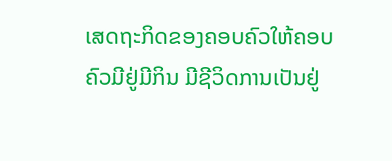ເສດຖະກິດຂອງຄອບຄົວໃຫ້ຄອບຄົວມີຢູ່ມີກິນ ມີຊີວິດການເປັນຢູ່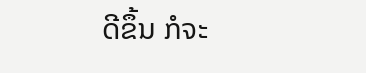ດີຂຶ້ນ ກໍຈະ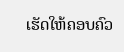ເຮັດໃຫ້ຄອບຄົວ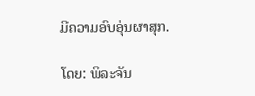ມີຄວາມອົບອຸ່ນຜາສຸກ.

ໂດຍ: ພິລະຈັນ